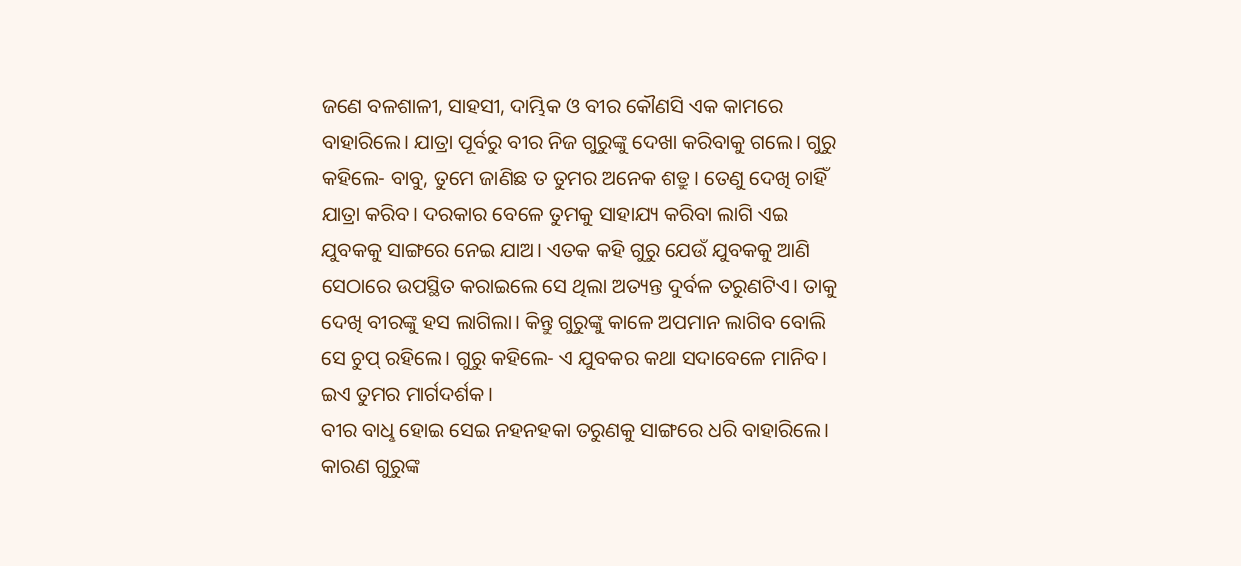ଜଣେ ବଳଶାଳୀ, ସାହସୀ, ଦାମ୍ଭିକ ଓ ବୀର କୌଣସି ଏକ କାମରେ ବାହାରିଲେ। ଯାତ୍ରା ପୂର୍ବରୁ ବୀର ନିଜ ଗୁରୁଙ୍କୁ ଦେଖା କରିବାକୁ ଗଲେ। ଗୁରୁ କହିଲେ- ବାବୁ, ତୁମେ ଜାଣିଛ ତ ତୁମର ଅନେକ ଶତ୍ରୁ। ତେଣୁ ଦେଖି ଚାହିଁ ଯାତ୍ରା କରିବ। ଦରକାର ବେଳେ ତୁମକୁ ସାହାଯ୍ୟ କରିବା ଲାଗି ଏଇ ଯୁବକକୁ ସାଙ୍ଗରେ ନେଇ ଯାଅ। ଏତକ କହି ଗୁରୁ ଯେଉଁ ଯୁବକକୁ ଆଣି ସେଠାରେ ଉପସ୍ଥିତ କରାଇଲେ ସେ ଥିଲା ଅତ୍ୟନ୍ତ ଦୁର୍ବଳ ତରୁଣଟିଏ। ତାକୁ ଦେଖି ବୀରଙ୍କୁ ହସ ଲାଗିଲା। କିନ୍ତୁ ଗୁରୁଙ୍କୁ କାଳେ ଅପମାନ ଲାଗିବ ବୋଲି ସେ ଚୁପ୍ ରହିଲେ। ଗୁରୁ କହିଲେ- ଏ ଯୁବକର କଥା ସଦାବେଳେ ମାନିବ। ଇଏ ତୁମର ମାର୍ଗଦର୍ଶକ।
ବୀର ବାଧୢ ହୋଇ ସେଇ ନହନହକା ତରୁଣକୁ ସାଙ୍ଗରେ ଧରି ବାହାରିଲେ। କାରଣ ଗୁରୁଙ୍କ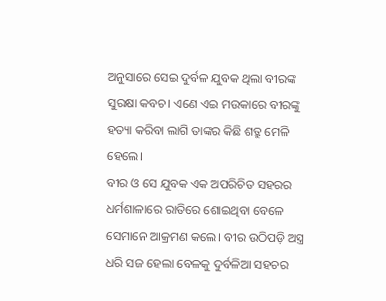ଅନୁସାରେ ସେଇ ଦୁର୍ବଳ ଯୁବକ ଥିଲା ବୀରଙ୍କ ସୁରକ୍ଷା କବଚ। ଏଣେ ଏଇ ମଉକାରେ ବୀରଙ୍କୁ ହତ୍ୟା କରିବା ଲାଗି ତାଙ୍କର କିଛି ଶତ୍ରୁ ମେଳି ହେଲେ।
ବୀର ଓ ସେ ଯୁବକ ଏକ ଅପରିଚିତ ସହରର ଧର୍ମଶାଳାରେ ରାତିରେ ଶୋଇଥିବା ବେଳେ ସେମାନେ ଆକ୍ରମଣ କଲେ। ବୀର ଉଠିପଡ଼ି ଅସ୍ତ୍ର ଧରି ସଜ ହେଲା ବେଳକୁ ଦୁର୍ବଳିଆ ସହଚର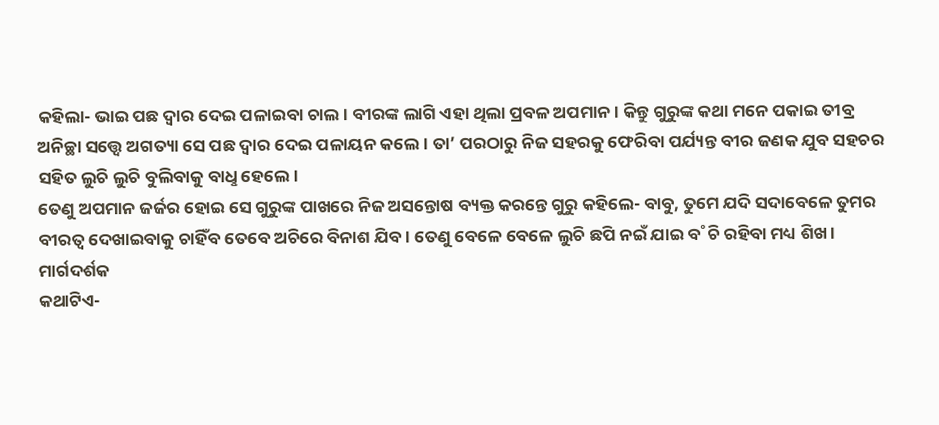କହିଲା- ଭାଇ ପଛ ଦ୍ବାର ଦେଇ ପଳାଇବା ଚାଲ। ବୀରଙ୍କ ଲାଗି ଏହା ଥିଲା ପ୍ରବଳ ଅପମାନ। କିନ୍ତୁ ଗୁରୁଙ୍କ କଥା ମନେ ପକାଇ ତୀବ୍ର ଅନିଚ୍ଛା ସତ୍ତ୍ବେ ଅଗତ୍ୟା ସେ ପଛ ଦ୍ବାର ଦେଇ ପଳାୟନ କଲେ। ତା’ ପରଠାରୁ ନିଜ ସହରକୁ ଫେରିବା ପର୍ଯ୍ୟନ୍ତ ବୀର ଜଣକ ଯୁବ ସହଚର ସହିତ ଲୁଚି ଲୁଚି ବୁଲିବାକୁ ବାଧୢ ହେଲେ।
ତେଣୁ ଅପମାନ ଜର୍ଜର ହୋଇ ସେ ଗୁରୁଙ୍କ ପାଖରେ ନିଜ ଅସନ୍ତୋଷ ବ୍ୟକ୍ତ କରନ୍ତେ ଗୁରୁ କହିଲେ- ବାବୁ, ତୁମେ ଯଦି ସଦାବେଳେ ତୁମର ବୀରତ୍ବ ଦେଖାଇବାକୁ ଚାହିଁବ ତେବେ ଅଚିରେ ବିନାଶ ଯିବ। ତେଣୁ ବେଳେ ବେଳେ ଲୁଚି ଛପି ନଇଁ ଯାଇ ବ˚ଚି ରହିବା ମଧ୍ୟ ଶିଖ।
ମାର୍ଗଦର୍ଶକ
କଥାଟିଏ-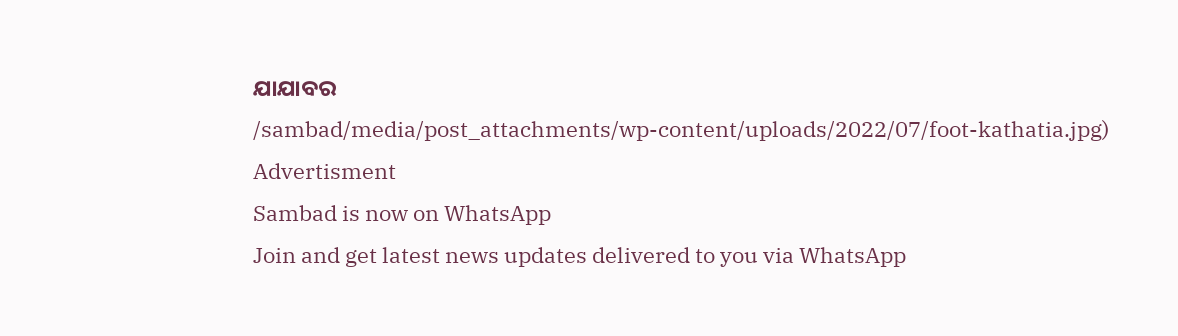ଯାଯାବର
/sambad/media/post_attachments/wp-content/uploads/2022/07/foot-kathatia.jpg)
Advertisment
Sambad is now on WhatsApp
Join and get latest news updates delivered to you via WhatsApp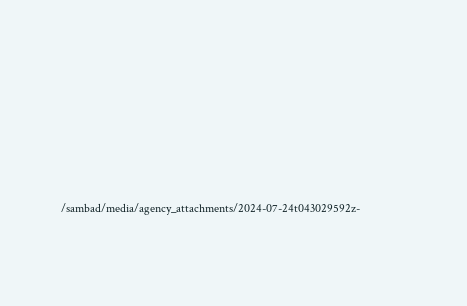/sambad/media/agency_attachments/2024-07-24t043029592z-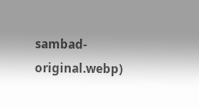sambad-original.webp)